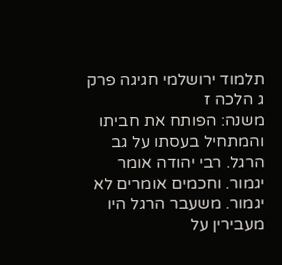תלמוד ירושלמי חגיגה פרק ג הלכה ז
משנה: הפותח את חביתו והמתחיל בעסתו על גב הרגל. רבי יהודה אומר יגמור. וחכמים אומרים לא יגמור. משעבר הרגל היו מעבירין על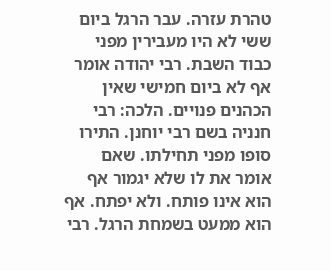טהרת עזרה. עבר הרגל ביום ששי לא היו מעבירין מפני כבוד השבת. רבי יהודה אומר אף לא ביום חמישי שאין הכהנים פנויים. הלכה: רבי חנניה בשם רבי יוחנן. התירו סופו מפני תחילתו. שאם אומר את לו שלא יגמור אף הוא אינו פותח. ולא יפתח. אף הוא ממעט בשמחת הרגל. רבי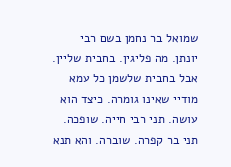שמואל בר נחמן בשם רבי יונתן. מה פליגין. בחבית שליין. אבל בחבית שלשמן כל עמא מודיי שאינו גומרה. כיצד הוא עושה. תני רבי חייה. שופכה. תני בר קפרה. שוברה. והא תנא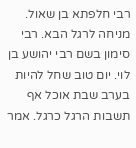רבי חלפתא בן שאול. מניחה לרגל הבא. רבי סימון בשם רבי יהושע בן לוי. יום טוב שחל להיות בערב שבת אוכל אף תשבות הרגל כרגל. אמר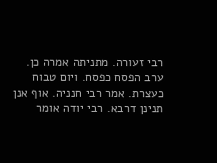רבי זעורה. מתניתה אמרה כן. ערב הפסח כפסח. ויום טבוח כעצרת. אמר רבי חנניה. אוף אנן תנינן דרבא. רבי יודה אומר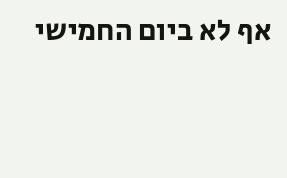אף לא ביום החמישי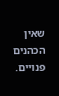שאין הכהנים פנויים.